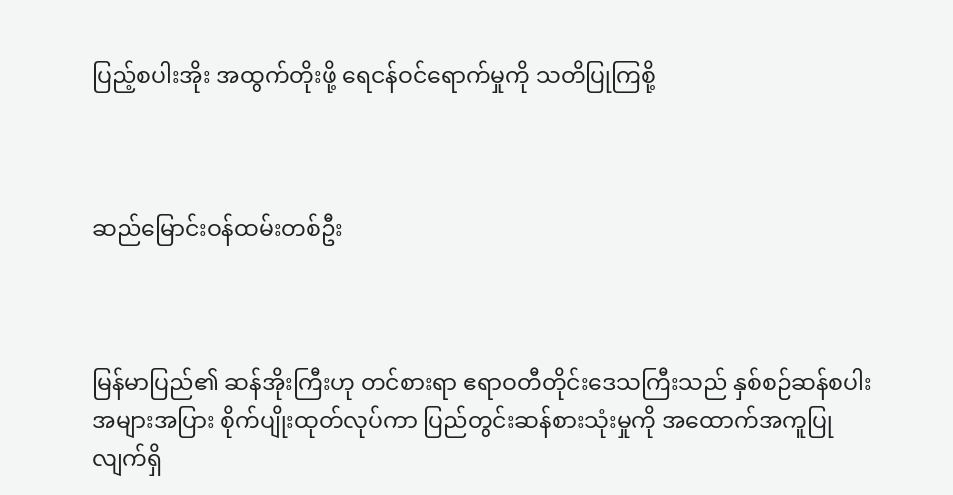ပြည့်စပါးအိုး အထွက်တိုးဖို့ ရေငန်ဝင်ရောက်မှုကို သတိပြုကြစို့



ဆည်မြောင်းဝန်ထမ်းတစ်ဦး



မြန်မာပြည်၏ ဆန်အိုးကြီးဟု တင်စားရာ ဧရာဝတီတိုင်းဒေသကြီးသည် နှစ်စဉ်ဆန်စပါးအများအပြား စိုက်ပျိုးထုတ်လုပ်ကာ ပြည်တွင်းဆန်စားသုံးမှုကို အထောက်အကူပြုလျက်ရှိ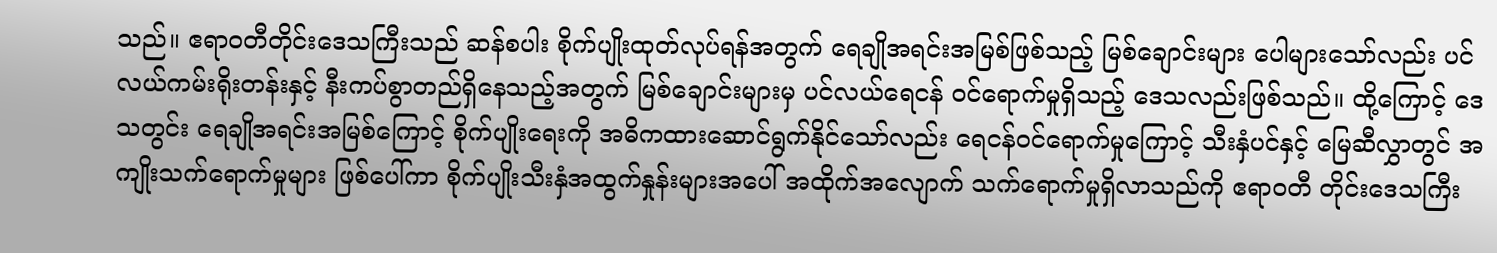သည်။ ဧရာဝတီတိုင်းဒေသကြီးသည် ဆန်စပါး စိုက်ပျိုးထုတ်လုပ်ရန်အတွက် ရေချိုအရင်းအမြစ်ဖြစ်သည့် မြစ်ချောင်းများ ပေါများသော်လည်း ပင်လယ်ကမ်းရိုးတန်းနှင့် နီးကပ်စွာတည်ရှိနေသည့်အတွက် မြစ်ချောင်းများမှ ပင်လယ်ရေငန် ဝင်ရောက်မှုရှိသည့် ဒေသလည်းဖြစ်သည်။ ထို့ကြောင့် ဒေသတွင်း ရေချိုအရင်းအမြစ်ကြောင့် စိုက်ပျိုးရေးကို အဓိကထားဆောင်ရွက်နိုင်သော်လည်း ရေငန်ဝင်ရောက်မှုကြောင့် သီးနှံပင်နှင့် မြေဆီလွှာတွင် အကျိုးသက်ရောက်မှုများ ဖြစ်ပေါ်ကာ စိုက်ပျိုးသီးနှံအထွက်နှုန်းများအပေါ် အထိုက်အလျောက် သက်ရောက်မှုရှိလာသည်ကို ဧရာဝတီ တိုင်းဒေသကြီး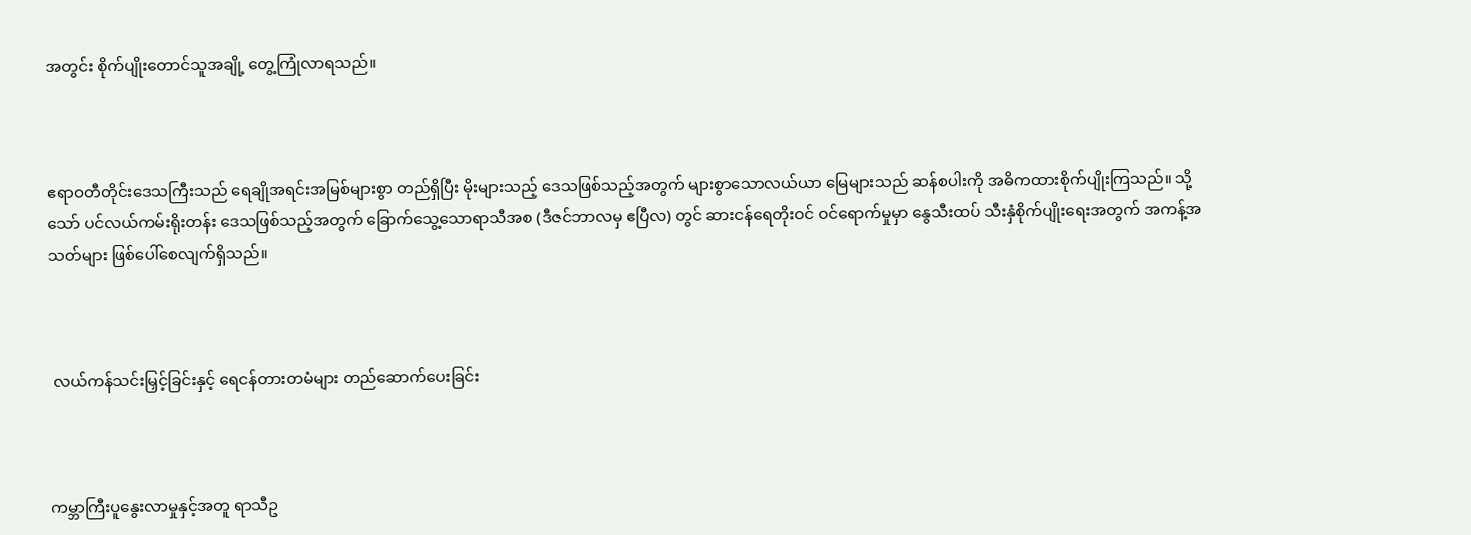အတွင်း စိုက်ပျိုးတောင်သူအချို့ တွေ့ကြုံလာရသည်။



ဧရာဝတီတိုင်းဒေသကြီးသည် ရေချိုအရင်းအမြစ်များစွာ တည်ရှိပြီး မိုးများသည့် ဒေသဖြစ်သည့်အတွက် များစွာသောလယ်ယာ မြေများသည် ဆန်စပါးကို အဓိကထားစိုက်ပျိုးကြသည်။ သို့သော် ပင်လယ်ကမ်းရိုးတန်း ဒေသဖြစ်သည့်အတွက် ခြောက်သွေ့သောရာသီအစ (ဒီဇင်ဘာလမှ ဧပြီလ) တွင် ဆားငန်ရေတိုးဝင် ဝင်ရောက်မှုမှာ နွေသီးထပ် သီးနှံစိုက်ပျိုးရေးအတွက် အကန့်အသတ်များ ဖြစ်ပေါ်စေလျက်ရှိသည်။



 လယ်ကန်သင်းမြှင့်ခြင်းနှင့် ရေငန်တားတမံများ တည်ဆောက်ပေးခြင်း



ကမ္ဘာကြီးပူနွေးလာမှုနှင့်အတူ ရာသီဥ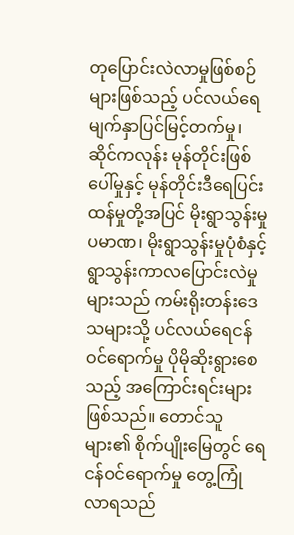တုပြောင်းလဲလာမှုဖြစ်စဉ်များဖြစ်သည့် ပင်လယ်ရေမျက်နှာပြင်မြင့်တက်မှု၊ ဆိုင်ကလုန်း မုန်တိုင်းဖြစ်ပေါ်မှုနှင့် မုန်တိုင်းဒီရေပြင်းထန်မှုတို့အပြင် မိုးရွာသွန်းမှု ပမာဏ၊ မိုးရွာသွန်းမှုပုံစံနှင့် ရွာသွန်းကာလပြောင်းလဲမှုများသည် ကမ်းရိုးတန်းဒေသများသို့ ပင်လယ်ရေငန်ဝင်ရောက်မှု ပိုမိုဆိုးရွားစေသည့် အကြောင်းရင်းများဖြစ်သည်။ တောင်သူများ၏ စိုက်ပျိုးမြေတွင် ရေငန်ဝင်ရောက်မှု တွေ့ကြုံလာရသည်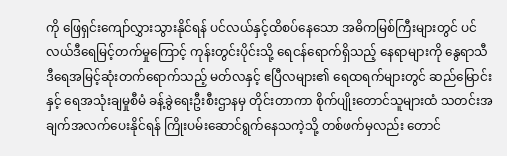ကို ဖြေရှင်းကျော်လွှားသွားနိုင်ရန် ပင်လယ်နှင့်ထိစပ်နေသော အဓိကမြစ်ကြီးများတွင် ပင်လယ်ဒီရေမြင့်တက်မှုကြောင့် ကုန်းတွင်းပိုင်းသို့ ရေငန်ရောက်ရှိသည့် နေရာများကို နွေရာသီ ဒီရေအမြင့်ဆုံးတက်ရောက်သည့် မတ်လနှင့် ဧပြီလများ၏ ရေထရက်များတွင် ဆည်မြောင်းနှင့် ရေအသုံးချမှုစီမံ ခန့်ခွဲရေးဦးစီးဌာနမှ တိုင်းတာကာ စိုက်ပျိုးတောင်သူများထံ သတင်းအချက်အလက်ပေးနိုင်ရန် ကြိုးပမ်းဆောင်ရွက်နေသကဲ့သို့ တစ်ဖက်မှလည်း တောင်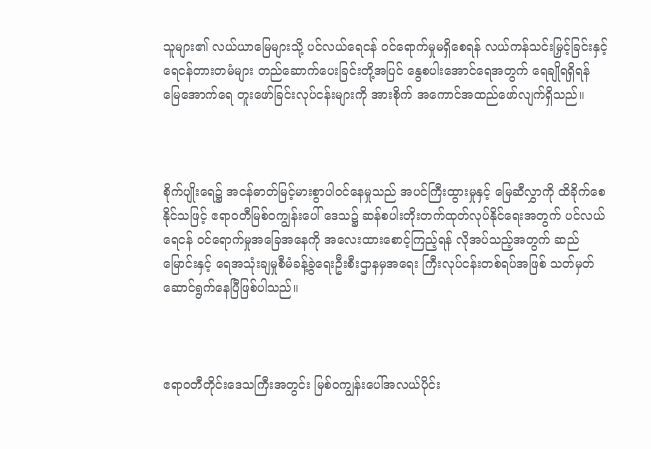သူများ၏ လယ်ယာမြေများသို့ ပင်လယ်ရေငန် ဝင်ရောက်မှုမရှိစေရန် လယ်ကန်သင်းမြှင့်ခြင်းနှင့် ရေငန်တားတမံများ တည်ဆောက်ပေးခြင်းတို့အပြင် နွေစပါးအောင်ရေအတွက် ရေချိုရရှိရန် မြေအောက်ရေ တူးဖော်ခြင်းလုပ်ငန်းများကို အားစိုက် အကောင်အထည်ဖော်လျက်ရှိသည်။



စိုက်ပျိုးရေ၌ အငန်ဓာတ်မြင့်မားစွာပါဝင်နေမှုသည် အပင်ကြီးထွားမှုနှင့် မြေဆီလွှာကို ထိခိုက်စေနိုင်သဖြင့် ဧရာဝတီမြစ်ဝကျွန်းပေါ် ဒေသ၌ ဆန်စပါးတိုးတက်ထုတ်လုပ်နိုင်ရေးအတွက် ပင်လယ်ရေငန် ဝင်ရောက်မှုအခြေအနေကို အလေးထားစောင့်ကြည့်ရန် လိုအပ်သည့်အတွက် ဆည်မြောင်းနှင့် ရေအသုံးချမှုစီမံခန့်ခွဲရေးဦးစီးဌာနမှအရေး ကြီးလုပ်ငန်းတစ်ရပ်အဖြစ် သတ်မှတ်ဆောင်ရွက်နေပြီဖြစ်ပါသည်။



ဧရာဝတီတိုင်းဒေသကြီးအတွင်း မြစ်ဝကျွန်းပေါ်အလယ်ပိုင်း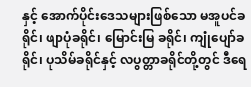နှင့် အောက်ပိုင်းဒေသများဖြစ်သော မအူပင်ခရိုင်၊ ဖျာပုံခရိုင်၊ မြောင်းမြ ခရိုင်၊ ကျုံပျော်ခရိုင်၊ ပုသိမ်ခရိုင်နှင့် လပွတ္တာခရိုင်တို့တွင် ဒီရေ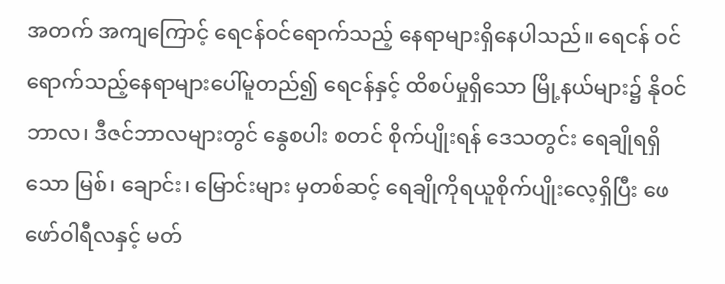အတက် အကျကြောင့် ရေငန်ဝင်ရောက်သည့် နေရာများရှိနေပါသည်။ ရေငန် ဝင်ရောက်သည့်နေရာများပေါ်မူတည်၍ ရေငန်နှင့် ထိစပ်မှုရှိသော မြို့နယ်များ၌ နိုဝင်ဘာလ၊ ဒီဇင်ဘာလများတွင် နွေစပါး စတင် စိုက်ပျိုးရန် ဒေသတွင်း ရေချိုရရှိသော မြစ်၊ ချောင်း၊ မြောင်းများ မှတစ်ဆင့် ရေချိုကိုရယူစိုက်ပျိုးလေ့ရှိပြီး ဖေဖော်ဝါရီလနှင့် မတ်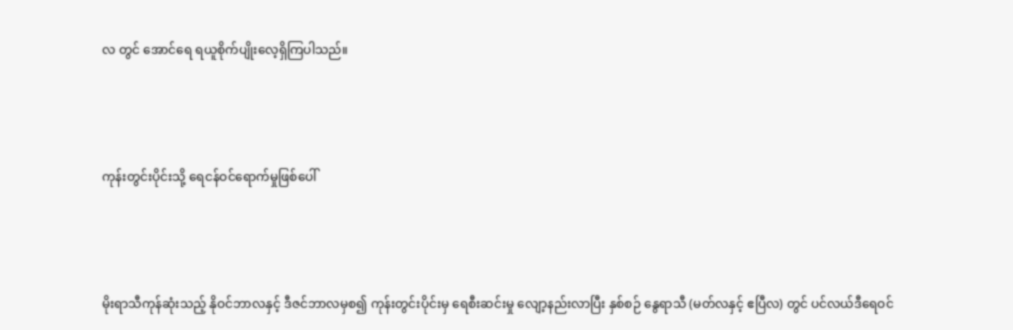လ တွင် အောင်ရေ ရယူစိုက်ပျိုးလေ့ရှိကြပါသည်။



ကုန်းတွင်းပိုင်းသို့ ရေငန်ဝင်ရောက်မှုဖြစ်ပေါ်



မိုးရာသီကုန်ဆုံးသည့် နိုဝင်ဘာလနှင့် ဒီဇင်ဘာလမှစ၍ ကုန်းတွင်းပိုင်းမှ ရေစီးဆင်းမှု လျော့နည်းလာပြီး နှစ်စဉ် နွေရာသီ (မတ်လနှင့် ဧပြီလ) တွင် ပင်လယ်ဒီရေဝင်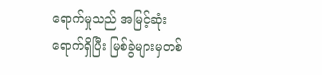ရောက်မှုသည် အမြင့်ဆုံးရောက်ရှိပြီး မြစ်ခွဲများမှတစ်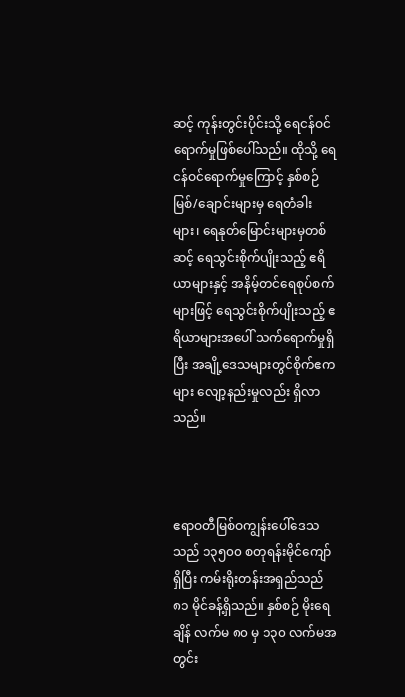ဆင့် ကုန်းတွင်းပိုင်းသို့ ရေငန်ဝင်ရောက်မှုဖြစ်ပေါ်သည်။ ထိုသို့ ရေငန်ဝင်ရောက်မှုကြောင့် နှစ်စဉ်မြစ်/ချောင်းများမှ ရေတံခါးများ၊ ရေနုတ်မြောင်းများမှတစ်ဆင့် ရေသွင်းစိုက်ပျိုးသည့် ဧရိယာများနှင့် အနိမ့်တင်ရေစုပ်စက်များဖြင့် ရေသွင်းစိုက်ပျိုးသည့် ဧရိယာများအပေါ် သက်ရောက်မှုရှိပြီး အချို့ဒေသများတွင်စိုက်ဧကများ လျော့နည်းမှုလည်း ရှိလာသည်။



ဧရာဝတီမြစ်ဝကျွန်းပေါ်ဒေသသည် ၁၃၅၀၀ စတုရန်းမိုင်ကျော်ရှိပြီး ကမ်းရိုးတန်းအရှည်သည် ၈၁ မိုင်ခန့်ရှိသည်။ နှစ်စဉ် မိုးရေချိန် လက်မ ၈၀ မှ ၁၃၀ လက်မအတွင်း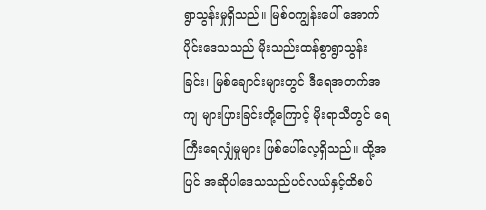ရွာသွန်းမှုရှိသည်။ မြစ်ဝကျွန်းပေါ် အောက်ပိုင်းဒေသသည် မိုးသည်းထန်စွာရွာသွန်းခြင်း၊ မြစ်ချောင်းများတွင် ဒီရေအတက်အကျ များပြားခြင်းတို့ကြောင့် မိုးရာသီတွင် ရေကြီးရေလျှံမှုများ ဖြစ်ပေါ်လေ့ရှိသည်။ ထို့အပြင် အဆိုပါဒေသသည်ပင်လယ်နှင့်ထိစပ်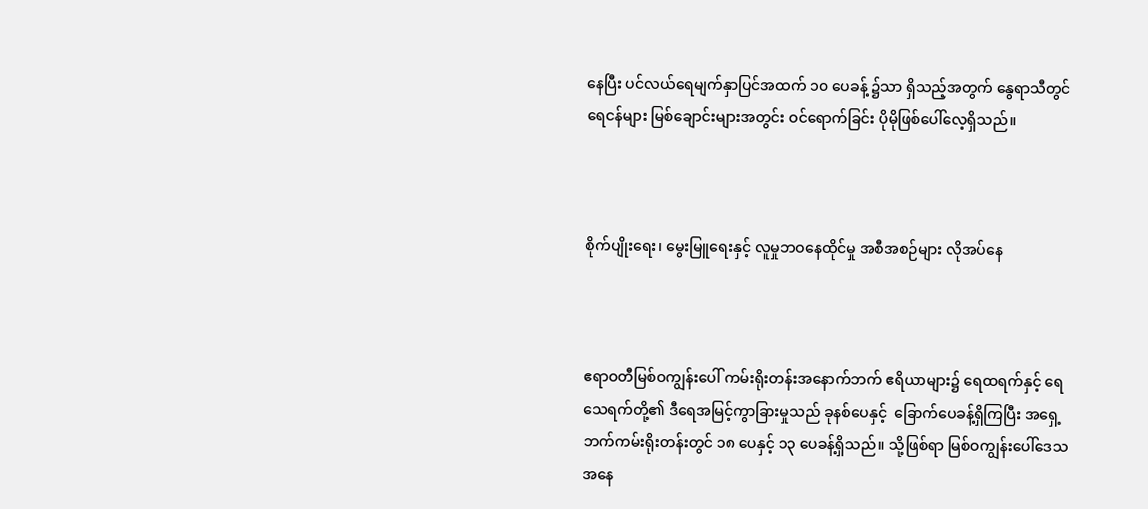နေပြီး ပင်လယ်ရေမျက်နှာပြင်အထက် ၁၀ ပေခန့် ၌သာ ရှိသည့်အတွက် နွေရာသီတွင်ရေငန်များ မြစ်ချောင်းများအတွင်း ဝင်ရောက်ခြင်း ပိုမိုဖြစ်ပေါ်လေ့ရှိသည်။



စိုက်ပျိုးရေး၊ မွေးမြူရေးနှင့် လူမှုဘဝနေထိုင်မှု အစီအစဉ်များ လိုအပ်နေ



ဧရာဝတီမြစ်ဝကျွန်းပေါ် ကမ်းရိုးတန်းအနောက်ဘက် ဧရိယာများ၌ ရေထရက်နှင့် ရေသေရက်တို့၏ ဒီရေအမြင့်ကွာခြားမှုသည် ခုနစ်ပေနှင့်  ခြောက်ပေခန့်ရှိကြပြီး အရှေ့ဘက်ကမ်းရိုးတန်းတွင် ၁၈ ပေနှင့် ၁၃ ပေခန့်ရှိသည်။ သို့ဖြစ်ရာ မြစ်ဝကျွန်းပေါ်ဒေသအနေ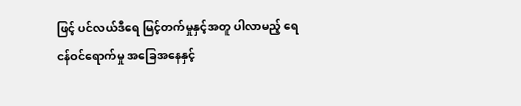ဖြင့် ပင်လယ်ဒီရေ မြင့်တက်မှုနှင့်အတူ ပါလာမည့် ရေငန်ဝင်ရောက်မှု အခြေအနေနှင့်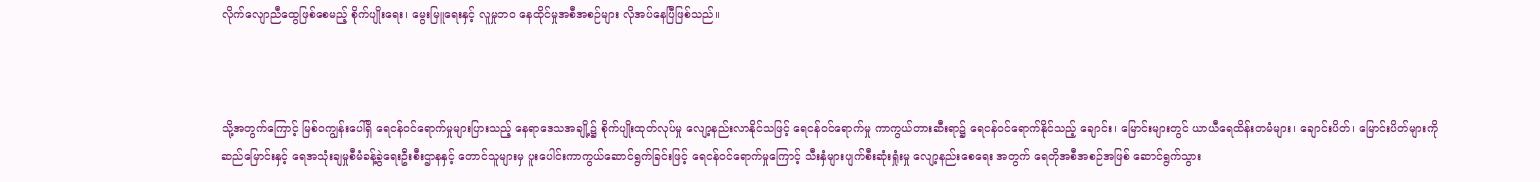လိုက်လျောညီထွေဖြစ်စေမည့် စိုက်ပျိုးရေး၊ မွေးမြူရေးနှင့် လူမှုဘဝ နေထိုင်မှုအစီအစဉ်များ လိုအပ်နေပြီဖြစ်သည်။



သို့အတွက်ကြောင့် မြစ်ဝကျွန်းပေါ်ရှိ ရေငန်ဝင်ရောက်မှုများပြားသည့် နေရာဒေသအချို့၌ စိုက်ပျိုးထုတ်လုပ်မှု လျော့နည်းလာနိုင်သဖြင့် ရေငန်ဝင်ရောက်မှု ကာကွယ်တားဆီးရာ၌ ရေငန်ဝင်ရောက်နိုင်သည့် ချောင်း၊ မြောင်းများတွင် ယာယီရေထိန်းတမံများ၊ ချောင်းပိတ်၊ မြောင်းပိတ်များကို ဆည်မြောင်းနှင့် ရေအသုံးချမှုစီမံခန့်ခွဲရေးဦးစီးဌာနနှင့် တောင်သူများမှ ပူးပေါင်းကာကွယ်ဆောင်ရွက်ခြင်းဖြင့် ရေငန်ဝင်ရောက်မှုကြောင့် သီးနှံများပျက်စီးဆုံးရှုံးမှု လျော့နည်းစေရေး အတွက် ရေတိုအစီအစဉ်အဖြစ် ဆောင်ရွက်သွား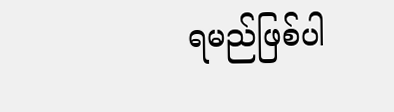ရမည်ဖြစ်ပါ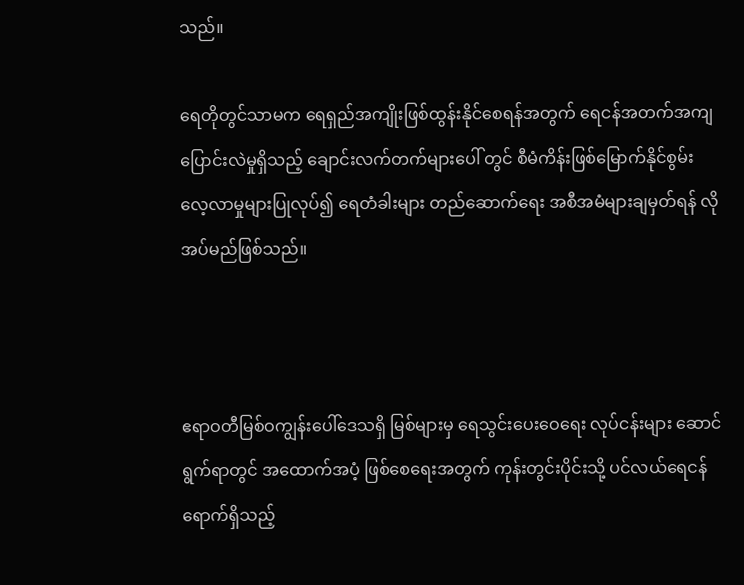သည်။

ရေတိုတွင်သာမက ရေရှည်အကျိုးဖြစ်ထွန်းနိုင်စေရန်အတွက် ရေငန်အတက်အကျ ပြောင်းလဲမှုရှိသည့် ချောင်းလက်တက်များပေါ် တွင် စီမံကိန်းဖြစ်မြောက်နိုင်စွမ်းလေ့လာမှုများပြုလုပ်၍ ရေတံခါးများ တည်ဆောက်ရေး အစီအမံများချမှတ်ရန် လိုအပ်မည်ဖြစ်သည်။



ဧရာဝတီမြစ်ဝကျွန်းပေါ်ဒေသရှိ မြစ်များမှ ရေသွင်းပေးဝေရေး လုပ်ငန်းများ ဆောင်ရွက်ရာတွင် အထောက်အပံ့ ဖြစ်စေရေးအတွက် ကုန်းတွင်းပိုင်းသို့ ပင်လယ်ရေငန်ရောက်ရှိသည့်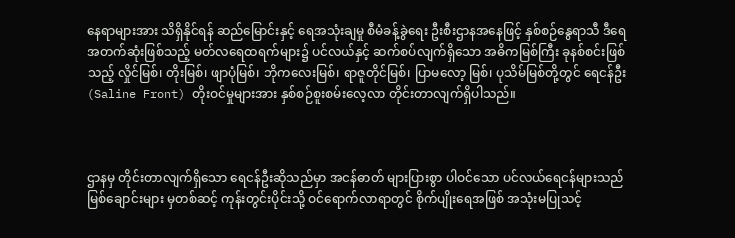နေရာများအား သိရှိနိုင်ရန် ဆည်မြောင်းနှင့် ရေအသုံးချမှု စီမံခန့်ခွဲရေး ဦးစီးဌာနအနေဖြင့် နှစ်စဉ်နွေရာသီ ဒီရေအတက်ဆုံးဖြစ်သည့် မတ်လရေထရက်များ၌ ပင်လယ်နှင့် ဆက်စပ်လျက်ရှိသော အဓိကမြစ်ကြီး ခုနစ်စင်းဖြစ်သည့် လှိုင်မြစ်၊ တိုးမြစ်၊ ဖျာပုံမြစ်၊ ဘိုကလေးမြစ်၊ ရာဇူတိုင်မြစ်၊ ပြာမလော့ မြစ်၊ ပုသိမ်မြစ်တို့တွင် ရေငန်ဦး (Saline Front) တိုးဝင်မှုများအား နှစ်စဉ်စူးစမ်းလေ့လာ တိုင်းတာလျက်ရှိပါသည်။



ဌာနမှ တိုင်းတာလျက်ရှိသော ရေငန်ဦးဆိုသည်မှာ အငန်ဓာတ် များပြားစွာ ပါဝင်သော ပင်လယ်ရေငန်များသည် မြစ်ချောင်းများ မှတစ်ဆင့် ကုန်းတွင်းပိုင်းသို့ ဝင်ရောက်လာရာတွင် စိုက်ပျိုးရေအဖြစ် အသုံးမပြုသင့်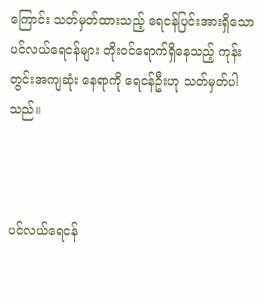ကြောင်း သတ်မှတ်ထားသည့် ရေငန်ပြင်းအားရှိသော ပင်လယ်ရေငန်များ တိုးဝင်ရောက်ရှိနေသည့် ကုန်းတွင်းအကျဆုံး နေရာကို ရေငန်ဦးဟု သတ်မှတ်ပါသည်။



ပင်လယ်ရေငန်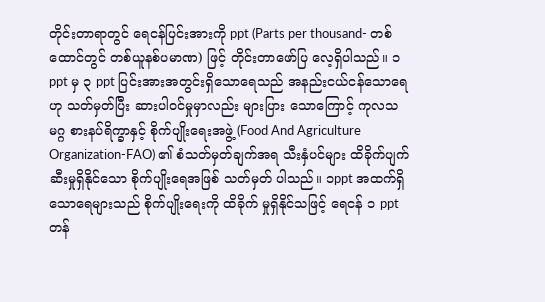တိုင်းတာရာတွင် ရေငန်ပြင်းအားကို ppt (Parts per thousand- တစ်ထောင်တွင် တစ်ယူနစ်ပမာဏ) ဖြင့် တိုင်းတာဖော်ပြ လေ့ရှိပါသည်။ ၁ ppt မှ ၃ ppt ပြင်းအားအတွင်းရှိသောရေသည် အနည်းငယ်ငန်သောရေဟု သတ်မှတ်ပြီး ဆားပါဝင်မှုမှာလည်း များပြား သောကြောင့် ကုလသမဂ္ဂ စားနပ်ရိက္ခာနှင့် စိုက်ပျိုးရေးအဖွဲ့ (Food And Agriculture Organization-FAO) ၏ စံသတ်မှတ်ချက်အရ သီးနှံပင်များ ထိခိုက်ပျက်ဆီးမှုရှိနိုင်သော စိုက်ပျိုးရေအဖြစ် သတ်မှတ် ပါသည်။ ၁ppt အထက်ရှိသောရေများသည် စိုက်ပျိုးရေးကို ထိခိုက် မှုရှိနိုင်သဖြင့် ရေငန် ၁ ppt တန်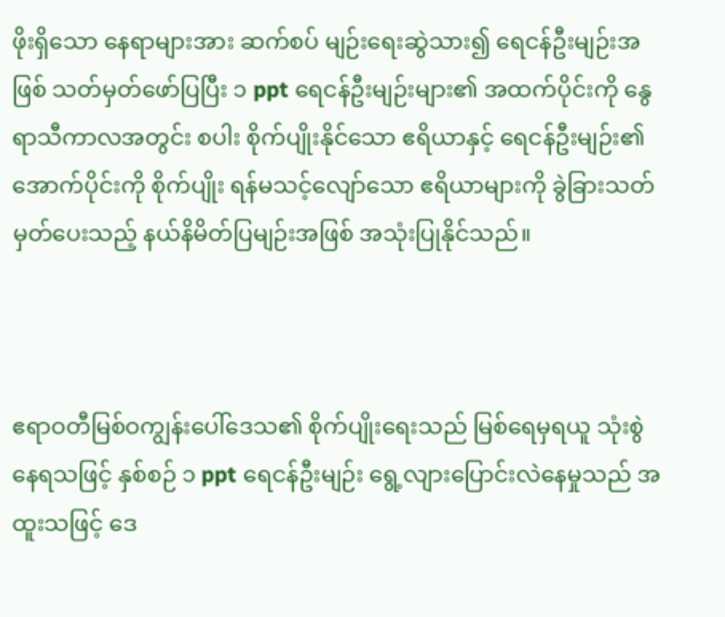ဖိုးရှိသော နေရာများအား ဆက်စပ် မျဉ်းရေးဆွဲသား၍ ရေငန်ဦးမျဉ်းအဖြစ် သတ်မှတ်ဖော်ပြပြီး ၁ ppt ရေငန်ဦးမျဉ်းများ၏ အထက်ပိုင်းကို နွေရာသီကာလအတွင်း စပါး စိုက်ပျိုးနိုင်သော ဧရိယာနှင့် ရေငန်ဦးမျဉ်း၏အောက်ပိုင်းကို စိုက်ပျိုး ရန်မသင့်လျော်သော ဧရိယာများကို ခွဲခြားသတ်မှတ်ပေးသည့် နယ်နိမိတ်ပြမျဉ်းအဖြစ် အသုံးပြုနိုင်သည်။



ဧရာဝတီမြစ်ဝကျွန်းပေါ်ဒေသ၏ စိုက်ပျိုးရေးသည် မြစ်ရေမှရယူ သုံးစွဲနေရသဖြင့် နှစ်စဉ် ၁ ppt ရေငန်ဦးမျဉ်း ရွေ့လျားပြောင်းလဲနေမှုသည် အထူးသဖြင့် ဒေ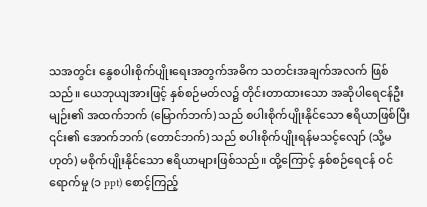သအတွင်း နွေစပါးစိုက်ပျိုးရေးအတွက်အဓိက သတင်းအချက်အလက် ဖြစ်သည်။ ယေဘုယျအားဖြင့် နှစ်စဉ်မတ်လ၌ တိုင်းတာထားသော အဆိုပါရေငန်ဦးမျဉ်း၏ အထက်ဘက် (မြောက်ဘက်) သည် စပါးစိုက်ပျိုးနိုင်သော ဧရိယာဖြစ်ပြီး ၎င်း၏ အောက်ဘက် (တောင်ဘက်) သည် စပါးစိုက်ပျိုးရန်မသင့်လျော် (သို့မဟုတ်) မစိုက်ပျိုးနိုင်သော ဧရိယာများဖြစ်သည်။ ထို့ကြောင့် နှစ်စဉ်ရေငန် ဝင်ရောက်မှု (၁ ppt) စောင့်ကြည့်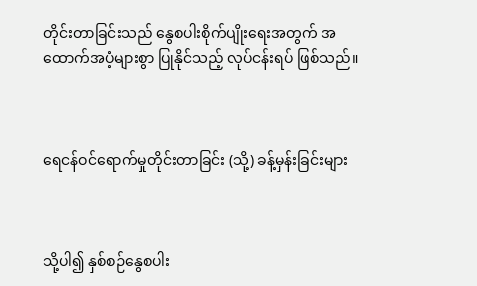တိုင်းတာခြင်းသည် နွေစပါးစိုက်ပျိုးရေးအတွက် အထောက်အပံ့များစွာ ပြုနိုင်သည့် လုပ်ငန်းရပ် ဖြစ်သည်။



ရေငန်ဝင်ရောက်မှုတိုင်းတာခြင်း (သို့) ခန့်မှန်းခြင်းများ



သို့ပါ၍ နှစ်စဉ်နွေစပါး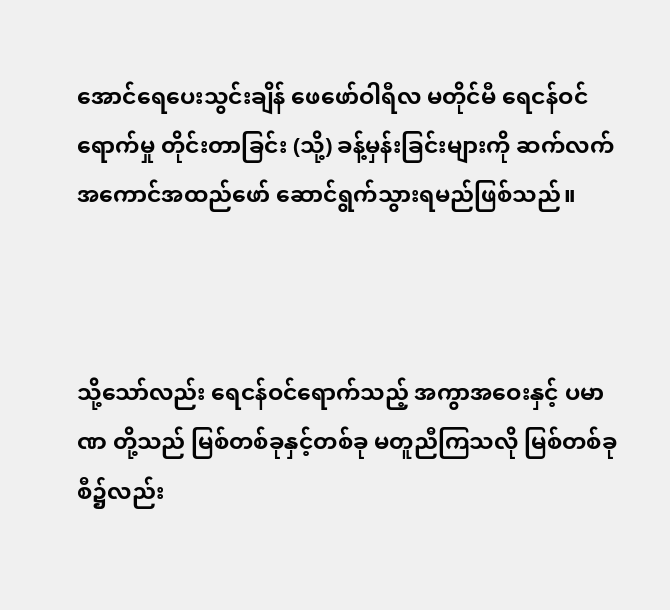အောင်ရေပေးသွင်းချိန် ဖေဖော်ဝါရီလ မတိုင်မီ ရေငန်ဝင်ရောက်မှု တိုင်းတာခြင်း (သို့) ခန့်မှန်းခြင်းများကို ဆက်လက်အကောင်အထည်ဖော် ဆောင်ရွက်သွားရမည်ဖြစ်သည်။



သို့သော်လည်း ရေငန်ဝင်ရောက်သည့် အကွာအဝေးနှင့် ပမာဏ တို့သည် မြစ်တစ်ခုနှင့်တစ်ခု မတူညီကြသလို မြစ်တစ်ခုစီ၌လည်း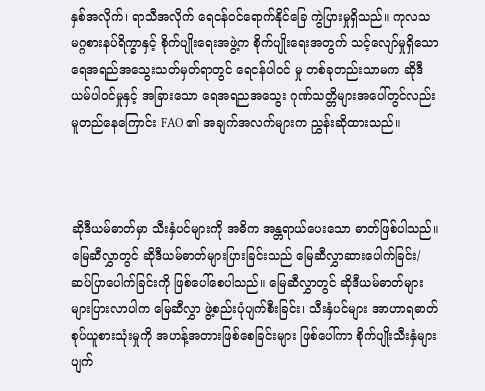နှစ်အလိုက်၊ ရာသီအလိုက် ရေငန်ဝင်ရောက်နိုင်ခြေ ကွဲပြားမှုရှိသည်။ ကုလသမဂ္ဂစားနပ်ရိက္ခာနှင့် စိုက်ပျိုးရေးအဖွဲ့က စိုက်ပျိုးရေးအတွက် သင့်လျော်မှုရှိသော ရေအရည်အသွေးသတ်မှတ်ရာတွင် ရေငန်ပါဝင် မှု တစ်ခုတည်းသာမက ဆိုဒီယမ်ပါဝင်မှုနှင့် အခြားသော ရေအရညအသွေး ဂုဏ်သတ္တိများအပေါ်တွင်လည်း မူတည်နေကြောင်း FAO ၏ အချက်အလက်များက ညွှန်းဆိုထားသည်။



ဆိုဒီယမ်ဓာတ်မှာ သီးနှံပင်များကို အဓိက အန္တရာယ်ပေးသော ဓာတ်ဖြစ်ပါသည်။ မြေဆီလွှာတွင် ဆိုဒီယမ်ဓာတ်များပြားခြင်းသည် မြေဆီလွှာဆားပေါက်ခြင်း/ ဆပ်ပြာပေါက်ခြင်းကို ဖြစ်ပေါ်စေပါသည်။ မြေဆီလွှာတွင် ဆိုဒီယမ်ဓာတ်များ များပြားလာပါက မြေဆီလွှာ ဖွဲ့စည်းပုံပျက်စီးခြင်း၊ သီးနှံပင်များ အာဟာရဓာတ်စုပ်ယူစားသုံးမှုကို အဟန့်အတားဖြစ်စေခြင်းများ ဖြစ်ပေါ်ကာ စိုက်ပျိုးသီးနှံများ ပျက်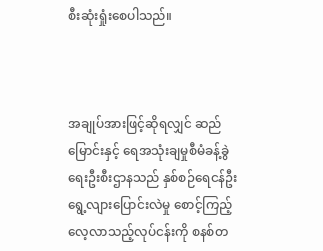စီးဆုံးရှုံးစေပါသည်။



အချုပ်အားဖြင့်ဆိုရလျှင် ဆည်မြောင်းနှင့် ရေအသုံးချမှုစီမံခန့်ခွဲ ရေးဦးစီးဌာနသည် နှစ်စဉ်ရေငန်ဦး ရွေ့လျားပြောင်းလဲမှု စောင့်ကြည့် လေ့လာသည့်လုပ်ငန်းကို စနစ်တ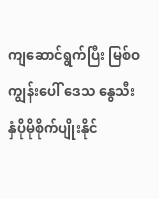ကျဆောင်ရွက်ပြီး မြစ်ဝကျွန်းပေါ် ဒေသ နွေသီးနှံပိုမိုစိုက်ပျိုးနိုင်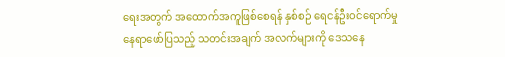ရေးအတွက် အထောက်အကူဖြစ်စေရန် နှစ်စဉ် ရေငန်ဦးဝင်ရောက်မှု နေရာဖော်ပြသည့် သတင်းအချက် အလက်များကို ဒေသနေ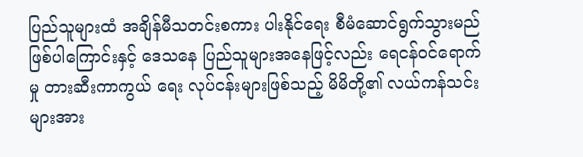ပြည်သူများထံ အချိန်မီသတင်းစကား ပါးနိုင်ရေး စီမံဆောင်ရွက်သွားမည်ဖြစ်ပါကြောင်းနှင့် ဒေသနေ ပြည်သူများအနေဖြင့်လည်း ရေငန်ဝင်ရောက်မှု တားဆီးကာကွယ် ရေး လုပ်ငန်းများဖြစ်သည့် မိမိတို့၏ လယ်ကန်သင်းများအား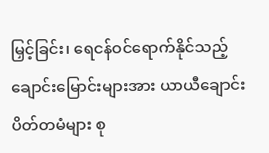မြှင့်ခြင်း၊ ရေငန်ဝင်ရောက်နိုင်သည့် ချောင်းမြောင်းများအား ယာယီချောင်း ပိတ်တမံများ စု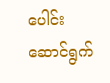ပေါင်းဆောင်ရွက်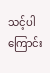သင့်ပါကြောင်း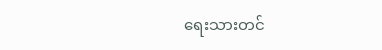ရေးသားတင်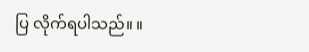ပြ လိုက်ရပါသည်။ ။